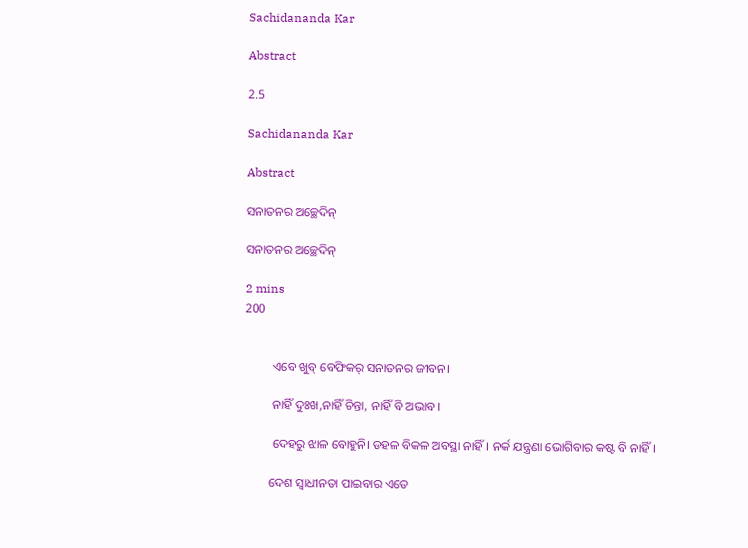Sachidananda Kar

Abstract

2.5

Sachidananda Kar

Abstract

ସନାତନର ଅଚ୍ଛେଦିନ୍

ସନାତନର ଅଚ୍ଛେଦିନ୍

2 mins
200


         ଏବେ ଖୁବ୍ ବେଫିକର୍ ସନାତନର ଜୀବନ।

         ନାହିଁ ଦୁଃଖ,ନାହିଁ ଚିନ୍ତା, ନାହିଁ ବି ଅଭାବ।

         ଦେହରୁ ଝାଳ ବୋହୁନି। ଡହଳ ବିକଳ ଅବସ୍ଥା ନାହିଁ। ନର୍କ ଯନ୍ତ୍ରଣା ଭୋଗିବାର କଷ୍ଟ ବି ନାହିଁ।

        ଦେଶ ସ୍ବାଧୀନତା ପାଇବାର ଏତେ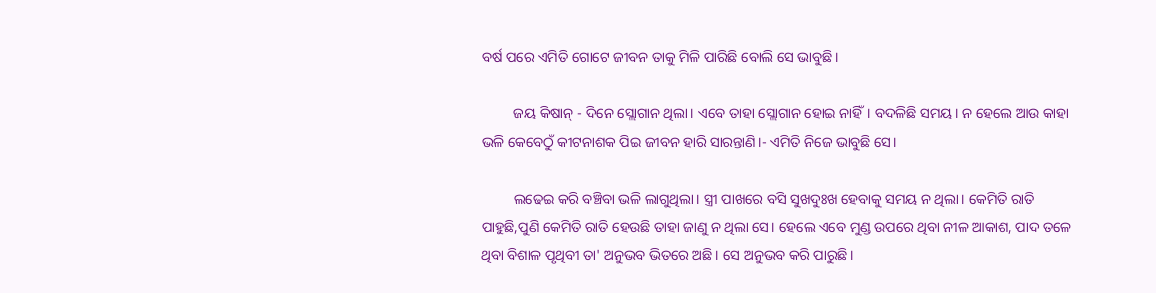ବର୍ଷ ପରେ ଏମିତି ଗୋଟେ ଜୀବନ ତାକୁ ମିଳି ପାରିଛି ବୋଲି ସେ ଭାବୁଛି।

         ଜୟ କିଷାନ୍ - ଦିନେ ସ୍ଲୋଗାନ ଥିଲା। ଏବେ ତାହା ସ୍ଲୋଗାନ ହୋଇ ନାହିଁ। ବଦଳିଛି ସମୟ। ନ ହେଲେ ଆଉ କାହା ଭଳି କେବେଠୁଁ କୀଟନାଶକ ପିଇ ଜୀବନ ହାରି ସାରନ୍ତାଣି।- ଏମିତି ନିଜେ ଭାବୁଛି ସେ।

         ଲଢେଇ କରି ବଞ୍ଚିବା ଭଳି ଲାଗୁଥିଲା। ସ୍ତ୍ରୀ ପାଖରେ ବସି ସୁଖଦୁଃଖ ହେବାକୁ ସମୟ ନ ଥିଲା। କେମିତି ରାତି ପାହୁଛି,ପୁଣି କେମିତି ରାତି ହେଉଛି ତାହା ଜାଣୁ ନ ଥିଲା ସେ। ହେଲେ ଏବେ ମୁଣ୍ଡ ଉପରେ ଥିବା ନୀଳ ଆକାଶ, ପାଦ ତଳେ ଥିବା ବିଶାଳ ପୃଥିବୀ ତା' ଅନୁଭବ ଭିତରେ ଅଛି। ସେ ଅନୁଭବ କରି ପାରୁଛି।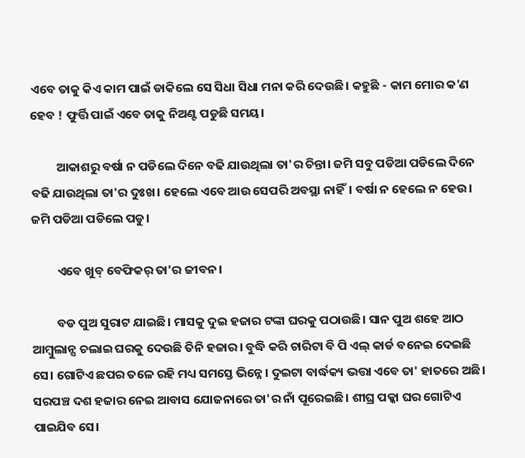ଏବେ ତାକୁ କିଏ କାମ ପାଇଁ ଡାକିଲେ ସେ ସିଧା ସିଧା ମନା କରି ଦେଉଛି। କହୁଛି - କାମ ମୋର କ'ଣ ହେବ ! ଫୁର୍ତ୍ତି ପାଇଁ ଏବେ ତାକୁ ନିଅଣ୍ଟ ପଡୁଛି ସମୟ।

         ଆକାଶରୁ ବର୍ଷା ନ ପଡିଲେ ଦିନେ ବଢି ଯାଉଥିଲା ତା'ର ଚିନ୍ତା। ଜମି ସବୁ ପଡିଆ ପଡିଲେ ଦିନେ ବଢି ଯାଉଥିଲା ତା'ର ଦୁଃଖ। ହେଲେ ଏବେ ଆଉ ସେପରି ଅବସ୍ଥା ନାହିଁ। ବର୍ଷା ନ ହେଲେ ନ ହେଉ। ଜମି ପଡିଆ ପଡିଲେ ପଡୁ।

         ଏବେ ଖୁବ୍ ବେଫିକର୍ ତା'ର ଜୀବନ।

         ବଡ ପୁଅ ସୁରାଟ ଯାଇଛି। ମାସକୁ ଦୁଇ ହଜାର ଟଙ୍କା ଘରକୁ ପଠାଉଛି। ସାନ ପୁଅ ଶହେ ଆଠ ଆମ୍ବୁଲାନ୍ସ ଚଲାଇ ଘରକୁ ଦେଉଛି ତିନି ହଜାର। ବୁଦ୍ଧି କରି ଚାରିଟା ବି ପି ଏଲ୍ କାର୍ଡ ବନେଇ ଦେଇଛି ସେ। ଗୋଟିଏ ଛପର ତଳେ ରହି ମଧ୍ୟ ସମସ୍ତେ ଭିନ୍ନେ। ଦୁଇଟା ବାର୍ଦ୍ଧକ୍ୟ ଭତ୍ତା ଏବେ ତା' ହାତରେ ଅଛି। ସରପଞ୍ଚ ଦଶ ହଜାର ନେଇ ଆବାସ ଯୋଜନାରେ ତା'ର ନାଁ ପୂରେଇଛି। ଶୀଘ୍ର ପକ୍କା ଘର ଗୋଟିଏ ପାଇଯିବ ସେ।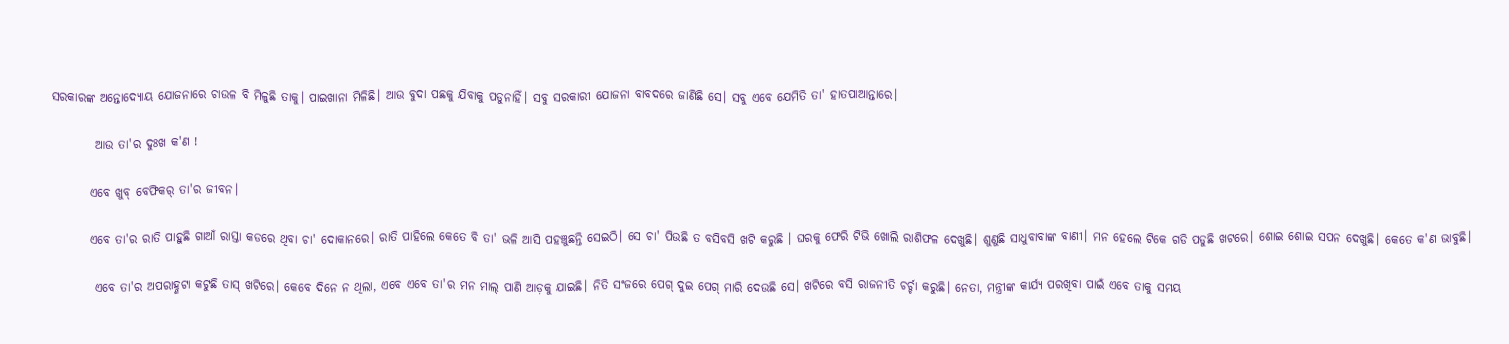ସରକାରଙ୍କ ଅନ୍ତୋଦ୍ୟୋୟ ଯୋଜନାରେ ଚାଉଳ ବି ମିଳୁଛି ତାକୁ। ପାଇଖାନା ମିଳିଛି। ଆଉ ବୁଦା ପଛକୁ ଯିବାକୁ ପଡୁନାହିଁ। ସବୁ ସରକାରୀ ଯୋଜନା ବାବଦରେ ଜାଣିଛି ସେ। ସବୁ ଏବେ ଯେମିତି ତା' ହାତପାଆନ୍ତାରେ।

         ଆଉ ତା'ର ଦୁଃଖ କ'ଣ !

        ଏବେ ଖୁବ୍ ବେଫିକର୍ ତା'ର ଜୀବନ।

        ଏବେ ତା'ର ରାତି ପାହୁଛି ଗାଆଁ ରାସ୍ତା କଡରେ ଥିବା ଚା' ଦୋକାନରେ। ରାତି ପାହିଲେ କେତେ ବି ତା' ଭଳି ଆସି ପହଞ୍ଚୁଛନ୍ତି ସେଇଠି। ସେ ଚା' ପିଉଛି ତ ବସିବସି ଖଟି କରୁଛି । ଘରକୁ ଫେରି ଟିଭି ଖୋଲି ରାଶିଫଳ ଦେଖୁଛି। ଶୁଣୁଛି ସାଧୁବାବାଙ୍କ ବାଣୀ। ମନ ହେଲେ ଟିକେ ଗଡି ପଡୁଛି ଖଟରେ। ଶୋଇ ଶୋଇ ସପନ ଦେଖୁଛି। କେତେ କ'ଣ ଭାବୁଛି।

         ଏବେ ତା'ର ଅପରାହ୍ଣଟା କଟୁଛି ତାସ୍ ଖଟିରେ। କେବେ ଦିନେ ନ ଥିଲା, ଏବେ ଏବେ ତା'ର ମନ ମାଲ୍ ପାଣି ଆଡ଼କୁ ଯାଇଛି। ନିତି ସଂଜରେ ପେଗ୍ ଦୁଇ ପେଗ୍ ମାରି ଦେଉଛି ସେ। ଖଟିରେ ବସି ରାଜନୀତି ଚର୍ଚ୍ଚା କରୁଛି। ନେତା, ମନ୍ତ୍ରୀଙ୍କ କାର୍ଯ୍ୟ ପରଖିବା ପାଇଁ ଏବେ ତାକୁ ସମୟ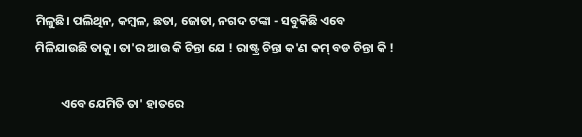ମିଳୁଛି। ପଲିଥିନ, କମ୍ବଳ, ଛତା, ଜୋତା, ନଗଦ ଟଙ୍କା - ସବୁକିଛି ଏବେ ମିଳିଯାଉଛି ତାକୁ। ତା'ର ଆଉ କି ଚିନ୍ତା ଯେ ! ରାଷ୍ଟ୍ର ଚିନ୍ତା କ'ଣ କମ୍ ବଡ ଚିନ୍ତା କି !

         ଏବେ ଯେମିତି ତା' ହାତରେ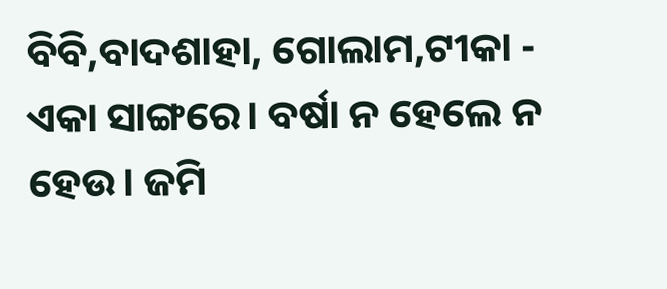ବିବି,ବାଦଶାହା, ଗୋଲାମ,ଟୀକା - ଏକା ସାଙ୍ଗରେ। ବର୍ଷା ନ ହେଲେ ନ ହେଉ। ଜମି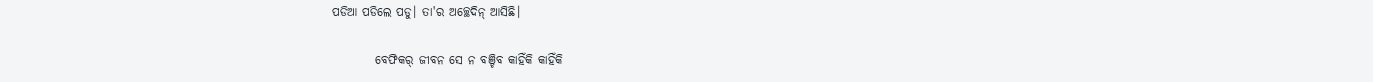ପଡିଆ ପଡିଲେ ପଡୁ। ତା'ର ଅଚ୍ଛେଦିନ୍ ଆସିଛି।

         ବେଫିକର୍ ଜୀବନ ସେ ନ ବଞ୍ଚିବ କାହିଁକି କାହିଁକି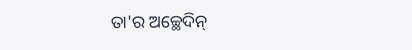ତା'ର ଅଚ୍ଛେଦିନ୍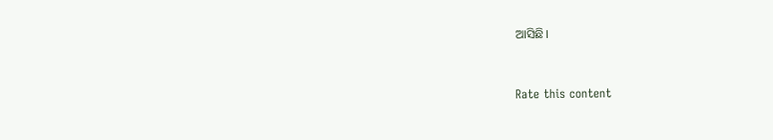ଆସିଛି।


Rate this content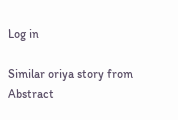Log in

Similar oriya story from Abstract